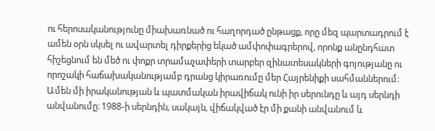ու հերոսականությունը միախառնած ու հաղորդած ընթացք, որը մեզ պարտադրում է ամեն օրն սկսել ու ավարտել դիրքերից եկած ամփոփագրերով, որոնք անընդհատ հիշեցնում են մեծ ու փոքր տրամաչափերի տարբեր զինատեսակների գոյությանը ու որոշակի հաճախականությամբ դրանց կիրառումը մեր Հայրենիքի սահմաններում։
Ամեն մի իրականության և պատմական իրավիճակ ունի իր սերունդը և այդ սերնդի անվանումը։ 1988-ի սերնդին, սակայն, վիճակված էր մի քանի անվանում և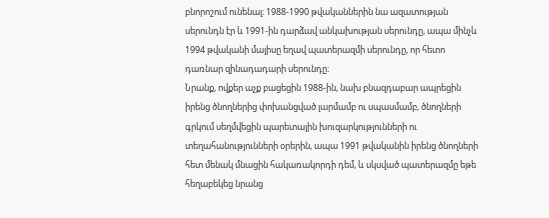բնորոշում ունենալ։ 1988-1990 թվականներին նա ազատության սերունդն էր և 1991-ին դարձավ անկախության սերունդը, ապա մինչև 1994 թվականի մայիսը եղավ պատերազմի սերունդը, որ հետո դառնար զինադադարի սերունդը։
Նրանք, ովքեր աչք բացեցին 1988-ին, նախ բնազդաբար ապրեցին իրենց ծնողներից փոխանցված լարմամբ ու սպասմամբ, ծնողների գրկում սեղմվեցին պարետային խուզարկությունների ու տեղահանությունների օրերին, ապա 1991 թվականին իրենց ծնողների հետ մենակ մնացին հակառակորդի դեմ, և սկսված պատերազմը եթե հեղաբեկեց նրանց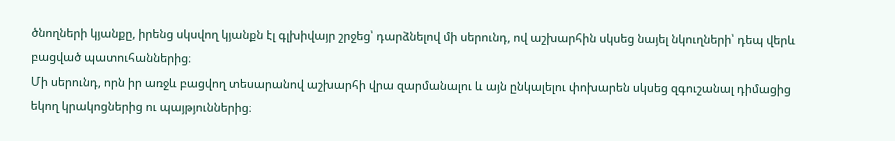ծնողների կյանքը, իրենց սկսվող կյանքն էլ գլխիվայր շրջեց՝ դարձնելով մի սերունդ, ով աշխարհին սկսեց նայել նկուղների՝ դեպ վերև բացված պատուհաններից։
Մի սերունդ, որն իր առջև բացվող տեսարանով աշխարհի վրա զարմանալու և այն ընկալելու փոխարեն սկսեց զգուշանալ դիմացից եկող կրակոցներից ու պայթյուններից։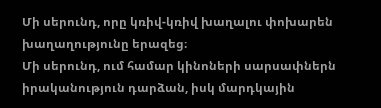Մի սերունդ, որը կռիվ-կռիվ խաղալու փոխարեն խաղաղությունը երազեց։
Մի սերունդ, ում համար կինոների սարսափներն իրականություն դարձան, իսկ մարդկային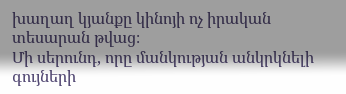խաղաղ կյանքը կինոյի ոչ իրական տեսարան թվաց։
Մի սերունդ, որը մանկության անկրկնելի գույների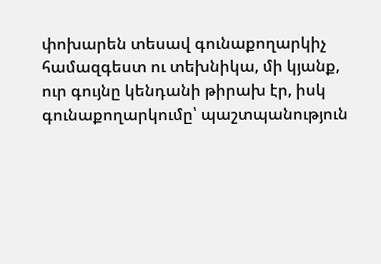փոխարեն տեսավ գունաքողարկիչ համազգեստ ու տեխնիկա, մի կյանք, ուր գույնը կենդանի թիրախ էր, իսկ գունաքողարկումը՝ պաշտպանություն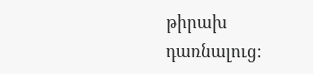թիրախ դառնալուց։